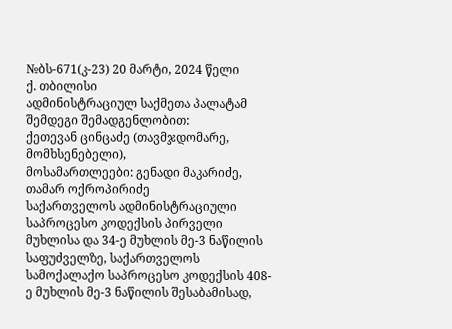№ბს-671(კ-23) 20 მარტი, 2024 წელი
ქ. თბილისი
ადმინისტრაციულ საქმეთა პალატამ
შემდეგი შემადგენლობით:
ქეთევან ცინცაძე (თავმჯდომარე, მომხსენებელი),
მოსამართლეები: გენადი მაკარიძე, თამარ ოქროპირიძე
საქართველოს ადმინისტრაციული საპროცესო კოდექსის პირველი მუხლისა და 34-ე მუხლის მე-3 ნაწილის საფუძველზე, საქართველოს სამოქალაქო საპროცესო კოდექსის 408-ე მუხლის მე-3 ნაწილის შესაბამისად,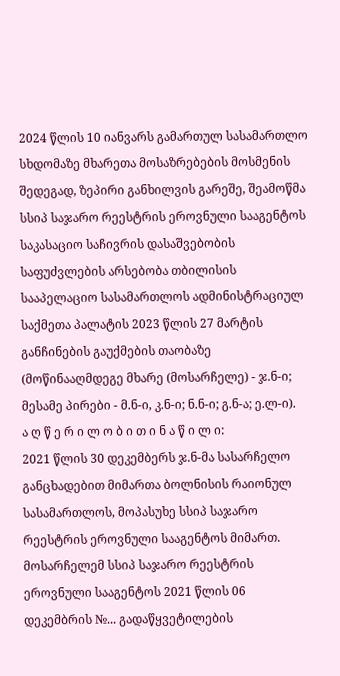2024 წლის 10 იანვარს გამართულ სასამართლო სხდომაზე მხარეთა მოსაზრებების მოსმენის შედეგად, ზეპირი განხილვის გარეშე, შეამოწმა სსიპ საჯარო რეესტრის ეროვნული სააგენტოს საკასაციო საჩივრის დასაშვებობის საფუძვლების არსებობა თბილისის სააპელაციო სასამართლოს ადმინისტრაციულ საქმეთა პალატის 2023 წლის 27 მარტის განჩინების გაუქმების თაობაზე (მოწინააღმდეგე მხარე (მოსარჩელე) - ჯ.ნ-ი; მესამე პირები - მ.ნ-ი, კ.ნ-ი; ნ.ნ-ი; გ.ნ-ა; ე.ლ-ი).
ა ღ წ ე რ ი ლ ო ბ ი თ ი ნ ა წ ი ლ ი:
2021 წლის 30 დეკემბერს ჯ.ნ-მა სასარჩელო განცხადებით მიმართა ბოლნისის რაიონულ სასამართლოს, მოპასუხე სსიპ საჯარო რეესტრის ეროვნული სააგენტოს მიმართ.
მოსარჩელემ სსიპ საჯარო რეესტრის ეროვნული სააგენტოს 2021 წლის 06 დეკემბრის №... გადაწყვეტილების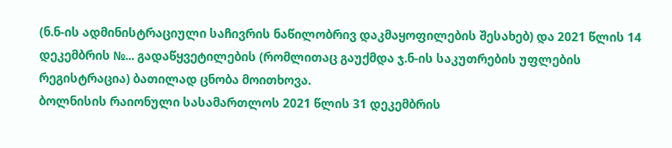(ნ.ნ-ის ადმინისტრაციული საჩივრის ნაწილობრივ დაკმაყოფილების შესახებ) და 2021 წლის 14 დეკემბრის №... გადაწყვეტილების (რომლითაც გაუქმდა ჯ.ნ-ის საკუთრების უფლების რეგისტრაცია) ბათილად ცნობა მოითხოვა.
ბოლნისის რაიონული სასამართლოს 2021 წლის 31 დეკემბრის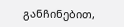განჩინებით,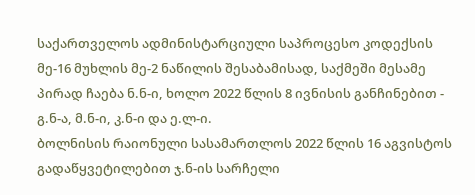საქართველოს ადმინისტარციული საპროცესო კოდექსის მე-16 მუხლის მე-2 ნაწილის შესაბამისად, საქმეში მესამე პირად ჩაება ნ.ნ-ი, ხოლო 2022 წლის 8 ივნისის განჩინებით - გ.ნ-ა, მ.ნ-ი, კ.ნ-ი და ე.ლ-ი.
ბოლნისის რაიონული სასამართლოს 2022 წლის 16 აგვისტოს გადაწყვეტილებით ჯ.ნ-ის სარჩელი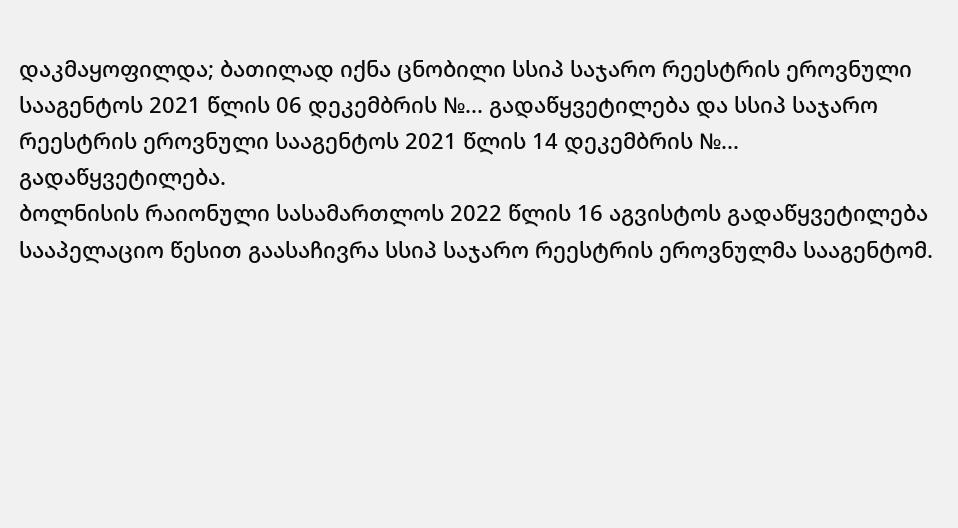დაკმაყოფილდა; ბათილად იქნა ცნობილი სსიპ საჯარო რეესტრის ეროვნული სააგენტოს 2021 წლის 06 დეკემბრის №... გადაწყვეტილება და სსიპ საჯარო რეესტრის ეროვნული სააგენტოს 2021 წლის 14 დეკემბრის №... გადაწყვეტილება.
ბოლნისის რაიონული სასამართლოს 2022 წლის 16 აგვისტოს გადაწყვეტილება სააპელაციო წესით გაასაჩივრა სსიპ საჯარო რეესტრის ეროვნულმა სააგენტომ.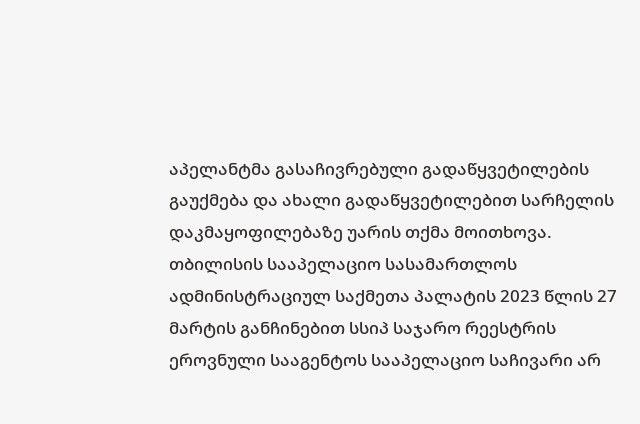აპელანტმა გასაჩივრებული გადაწყვეტილების გაუქმება და ახალი გადაწყვეტილებით სარჩელის დაკმაყოფილებაზე უარის თქმა მოითხოვა.
თბილისის სააპელაციო სასამართლოს ადმინისტრაციულ საქმეთა პალატის 2023 წლის 27 მარტის განჩინებით სსიპ საჯარო რეესტრის ეროვნული სააგენტოს სააპელაციო საჩივარი არ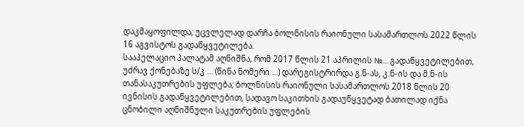დაკმაყოფილდა; უცვლელად დარჩა ბოლნისის რაიონული სასამართლოს 2022 წლის 16 აგვისტოს გადაწყვეტილება.
სააპელაციო პალატამ აღნიშნა, რომ 2017 წლის 21 აპრილის №... გადაწყვეტილებით, უძრავ ქონებაზე ს/კ ... (წინა ნომერი ...) დარეგისტრირდა გ.ნ-ას, კ.ნ-ის და მ.ნ-ის თანასაკუთრების უფლება; ბოლნისის რაიონული სასამართლოს 2018 წლის 20 ივნისის გადაწყვეტილებით, სადავო საკითხის გადაუწყვეტად ბათილად იქნა ცნობილი აღნიშნული საკუთრების უფლების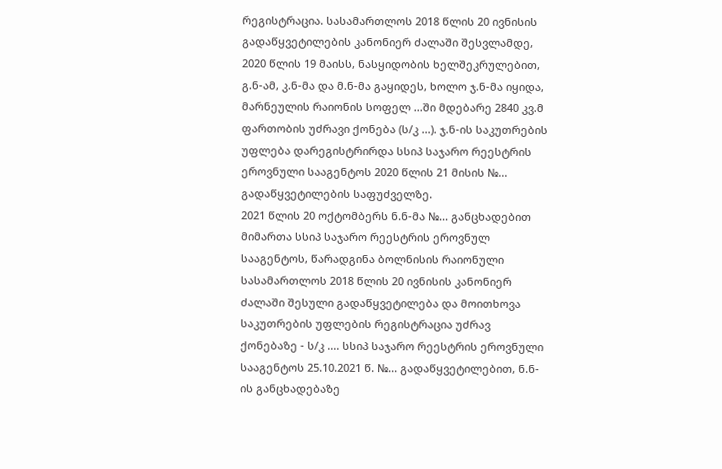რეგისტრაცია. სასამართლოს 2018 წლის 20 ივნისის გადაწყვეტილების კანონიერ ძალაში შესვლამდე, 2020 წლის 19 მაისს, ნასყიდობის ხელშეკრულებით, გ.ნ-ამ, კ.ნ-მა და მ.ნ-მა გაყიდეს, ხოლო ჯ.ნ-მა იყიდა, მარნეულის რაიონის სოფელ ...ში მდებარე 2840 კვ.მ ფართობის უძრავი ქონება (ს/კ ...). ჯ.ნ-ის საკუთრების უფლება დარეგისტრირდა სსიპ საჯარო რეესტრის ეროვნული სააგენტოს 2020 წლის 21 მისის №... გადაწყვეტილების საფუძველზე.
2021 წლის 20 ოქტომბერს ნ.ნ-მა №... განცხადებით მიმართა სსიპ საჯარო რეესტრის ეროვნულ სააგენტოს, წარადგინა ბოლნისის რაიონული სასამართლოს 2018 წლის 20 ივნისის კანონიერ ძალაში შესული გადაწყვეტილება და მოითხოვა საკუთრების უფლების რეგისტრაცია უძრავ ქონებაზე - ს/კ .... სსიპ საჯარო რეესტრის ეროვნული სააგენტოს 25.10.2021 წ. №... გადაწყვეტილებით, ნ.ნ-ის განცხადებაზე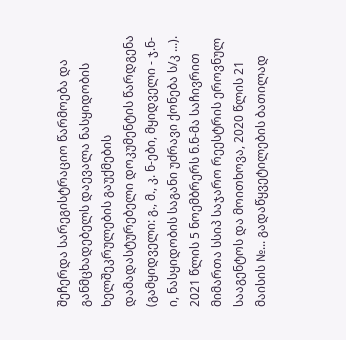შეჩერდა სარეგისტრაციო წარმოება და განმცხადებელს დაევალა ნასყიდობის ხელშეკრულების გაუქმების დამადასტურებელი დოკუმენტის წარდგენა (გამყიდველი: გ., მ., კ. ნ-ები, მყიდველი - ჯ.ნ-ი, ნასყიდობის საგანი უძრავი ქონება ს/კ ...).
2021 წლის 5 ნოემბრერს ნ.ნ-მა საჩივრით მიმართა სსიპ საჯარო რეესტრის ეროვნულ სააგენტოს და მოითხოვა, 2020 წლის 21 მაისის №... გადაწყვეტილების ბათილად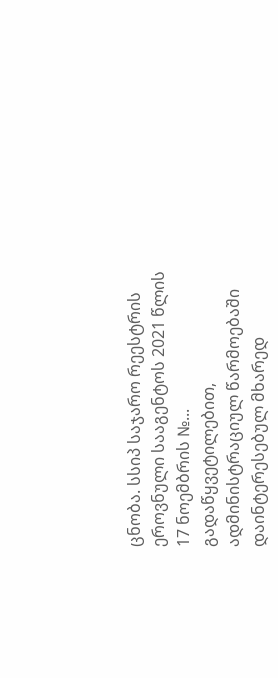ცნობა. სსიპ საჯარო რეესტრის ეროვნული სააგენტოს 2021 წლის 17 ნოემბრის №... გადაწყვეტილებით, ადმინისტრაციულ წარმოებაში დაინტერესებულ მხარედ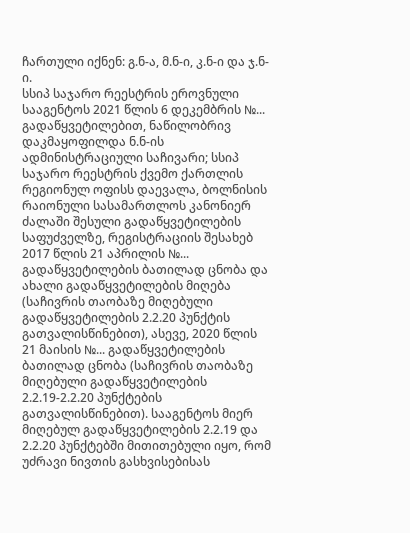ჩართული იქნენ: გ.ნ-ა, მ.ნ-ი, კ.ნ-ი და ჯ.ნ-ი.
სსიპ საჯარო რეესტრის ეროვნული სააგენტოს 2021 წლის 6 დეკემბრის №... გადაწყვეტილებით, ნაწილობრივ დაკმაყოფილდა ნ.ნ-ის ადმინისტრაციული საჩივარი; სსიპ საჯარო რეესტრის ქვემო ქართლის რეგიონულ ოფისს დაევალა, ბოლნისის რაიონული სასამართლოს კანონიერ ძალაში შესული გადაწყვეტილების საფუძველზე, რეგისტრაციის შესახებ 2017 წლის 21 აპრილის №... გადაწყვეტილების ბათილად ცნობა და ახალი გადაწყვეტილების მიღება (საჩივრის თაობაზე მიღებული გადაწყვეტილების 2.2.20 პუნქტის გათვალისწინებით), ასევე, 2020 წლის 21 მაისის №... გადაწყვეტილების ბათილად ცნობა (საჩივრის თაობაზე მიღებული გადაწყვეტილების 2.2.19-2.2.20 პუნქტების გათვალისწინებით). სააგენტოს მიერ მიღებულ გადაწყვეტილების 2.2.19 და 2.2.20 პუნქტებში მითითებული იყო, რომ უძრავი ნივთის გასხვისებისას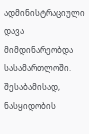ადმინისტრაციული დავა მიმდინარეობდა სასამართლოში. შესაბამისად, ნასყიდობის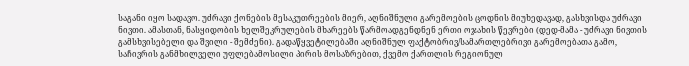საგანი იყო სადავო. უძრავი ქონების მესაკუთრეების მიერ, აღნიშნული გარემოების ცოდნის მიუხედავად, გასხვისდა უძრავი ნივთი. ამასთან, ნასყიდობის ხელშეკრულების მხარეებს წარმოადგენდნენ ერთი ოჯახის წევრები (დედ-მამა - უძრავი ნივთის გამსხვისებელი და შვილი - შემძენი). გადაწყვეტილებაში აღნიშნულ ფაქტობრივ/სამართლებრივი გარემოებათა გამო, საჩივრის განმხილველი უფლებამოსილი პირის მოსაზრებით, ქვემო ქართლის რეგიონულ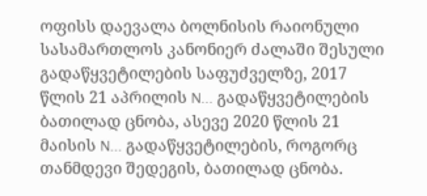ოფისს დაევალა ბოლნისის რაიონული სასამართლოს კანონიერ ძალაში შესული გადაწყვეტილების საფუძველზე, 2017 წლის 21 აპრილის N... გადაწყვეტილების ბათილად ცნობა, ასევე 2020 წლის 21 მაისის N... გადაწყვეტილების, როგორც თანმდევი შედეგის, ბათილად ცნობა.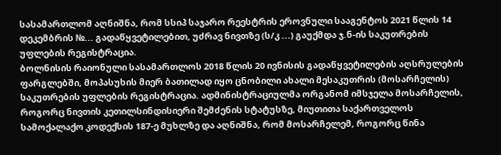სასამართლომ აღნიშნა, რომ სსიპ საჯარო რეესტრის ეროვნული სააგენტოს 2021 წლის 14 დეკემბრის №... გადაწყვეტილებით, უძრავ ნივთზე (ს/კ ...) გაუქმდა ჯ.ნ-ის საკუთრების უფლების რეგისტრაცია.
ბოლნისის რაიონული სასამართლოს 2018 წლის 20 ივნისის გადაწყვეტილების აღსრულების ფარგლებში, მოპასუხის მიერ ბათილად იყო ცნობილი ახალი მესაკუთრის (მოსარჩელის) საკუთრების უფლების რეგისტრაცია. ადმინისტრაციულმა ორგანომ იმსჯელა მოსარჩელის, როგორც ნივთის კეთილსინდისიერი შემძენის სტატუსზე, მიუთითა საქართველოს სამოქალაქო კოდექსის 187-ე მუხლზე და აღნიშნა, რომ მოსარჩელემ, როგორც წინა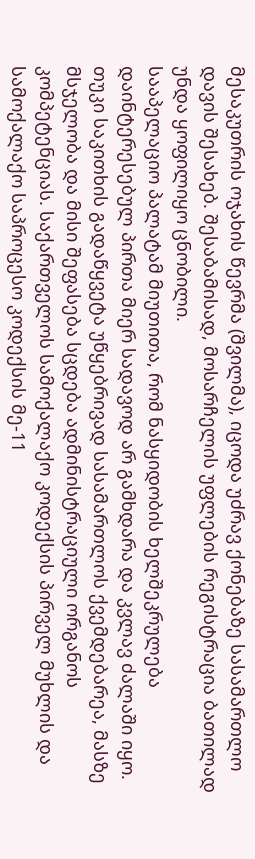მესაკუთრის ოჯახის წევრმა (შვილმა), იცოდა უძრავ ქონებაზე სასამართლო დავის შესახებ. შესაბამისად, მოსარჩელის უფლების რეგისტრაცია ბათილად უნდა ყოფილიყო ცნობილი.
სააპელაციო პალატამ მიუთითა, რომ ნასყიდობის ხელშეკრულება დაინტერესებულ პირთა მიერ სადავოდ არ გამხდარა და კვლავ ძალაში იყო. თუკი საკითხის გადაწყვეტა უწყებრივად სასამართლოს ქვემდებარეა, მასზე მსჯელობა და მისი შეფასება სცდება ადმინისტრაციული ორგანოს კომპეტენციას. საქართველოს სამოქალაქო კოდექსის პირველ მუხლის და სამოქალაქო საპროცესო კოდექსის მე-11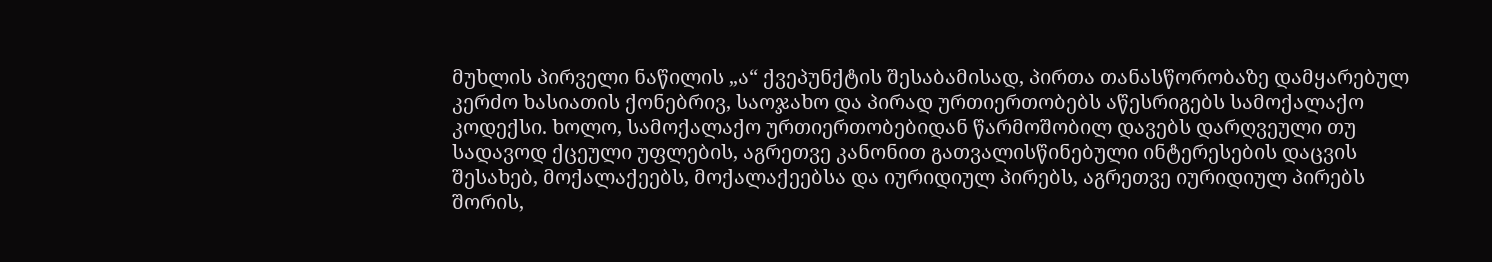მუხლის პირველი ნაწილის „ა“ ქვეპუნქტის შესაბამისად, პირთა თანასწორობაზე დამყარებულ კერძო ხასიათის ქონებრივ, საოჯახო და პირად ურთიერთობებს აწესრიგებს სამოქალაქო კოდექსი. ხოლო, სამოქალაქო ურთიერთობებიდან წარმოშობილ დავებს დარღვეული თუ სადავოდ ქცეული უფლების, აგრეთვე კანონით გათვალისწინებული ინტერესების დაცვის შესახებ, მოქალაქეებს, მოქალაქეებსა და იურიდიულ პირებს, აგრეთვე იურიდიულ პირებს შორის,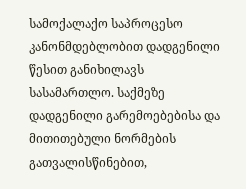სამოქალაქო საპროცესო კანონმდებლობით დადგენილი წესით განიხილავს სასამართლო. საქმეზე დადგენილი გარემოებებისა და მითითებული ნორმების გათვალისწინებით,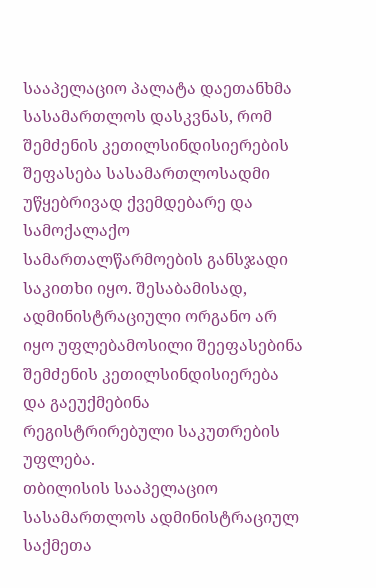სააპელაციო პალატა დაეთანხმა სასამართლოს დასკვნას, რომ შემძენის კეთილსინდისიერების შეფასება სასამართლოსადმი უწყებრივად ქვემდებარე და სამოქალაქო სამართალწარმოების განსჯადი საკითხი იყო. შესაბამისად, ადმინისტრაციული ორგანო არ იყო უფლებამოსილი შეეფასებინა შემძენის კეთილსინდისიერება და გაეუქმებინა რეგისტრირებული საკუთრების უფლება.
თბილისის სააპელაციო სასამართლოს ადმინისტრაციულ საქმეთა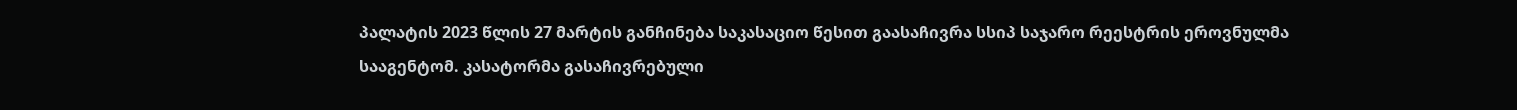პალატის 2023 წლის 27 მარტის განჩინება საკასაციო წესით გაასაჩივრა სსიპ საჯარო რეესტრის ეროვნულმა სააგენტომ. კასატორმა გასაჩივრებული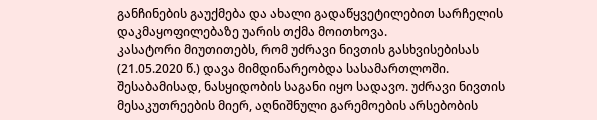განჩინების გაუქმება და ახალი გადაწყვეტილებით სარჩელის დაკმაყოფილებაზე უარის თქმა მოითხოვა.
კასატორი მიუთითებს, რომ უძრავი ნივთის გასხვისებისას (21.05.2020 წ.) დავა მიმდინარეობდა სასამართლოში. შესაბამისად, ნასყიდობის საგანი იყო სადავო. უძრავი ნივთის მესაკუთრეების მიერ, აღნიშნული გარემოების არსებობის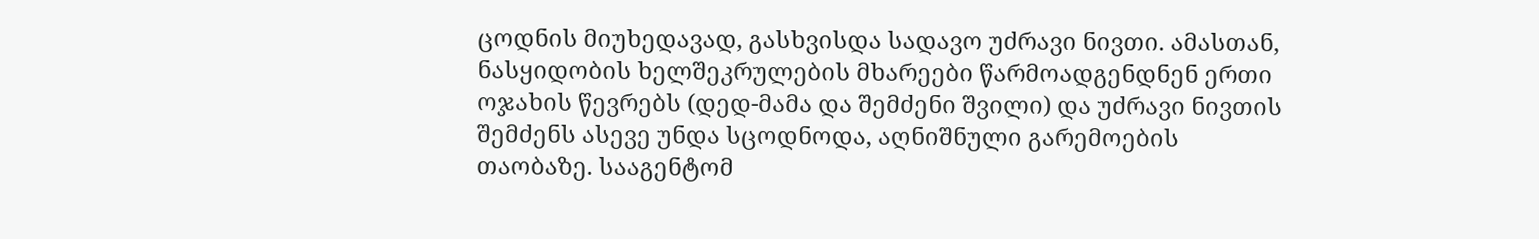ცოდნის მიუხედავად, გასხვისდა სადავო უძრავი ნივთი. ამასთან, ნასყიდობის ხელშეკრულების მხარეები წარმოადგენდნენ ერთი ოჯახის წევრებს (დედ-მამა და შემძენი შვილი) და უძრავი ნივთის შემძენს ასევე უნდა სცოდნოდა, აღნიშნული გარემოების თაობაზე. სააგენტომ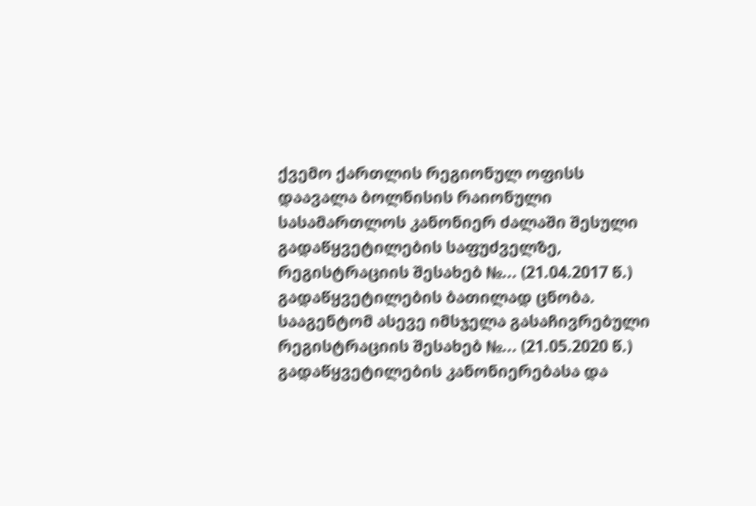ქვემო ქართლის რეგიონულ ოფისს დაავალა ბოლნისის რაიონული სასამართლოს კანონიერ ძალაში შესული გადაწყვეტილების საფუძველზე, რეგისტრაციის შესახებ №... (21.04.2017 წ.) გადაწყვეტილების ბათილად ცნობა. სააგენტომ ასევე იმსჯელა გასაჩივრებული რეგისტრაციის შესახებ №... (21.05.2020 წ.) გადაწყვეტილების კანონიერებასა და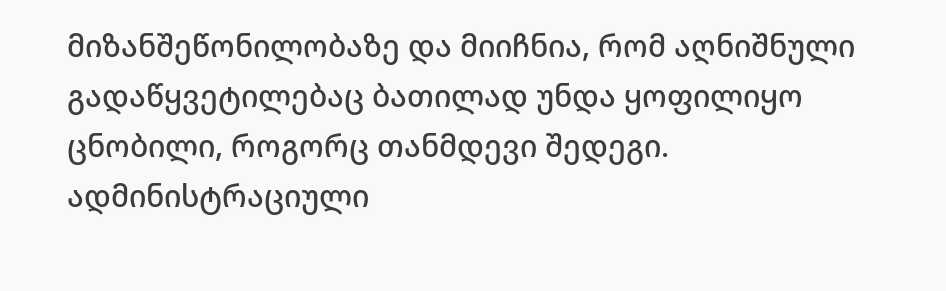მიზანშეწონილობაზე და მიიჩნია, რომ აღნიშნული გადაწყვეტილებაც ბათილად უნდა ყოფილიყო ცნობილი, როგორც თანმდევი შედეგი.
ადმინისტრაციული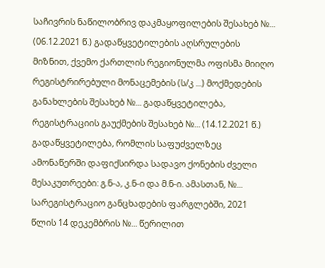საჩივრის ნაწილობრივ დაკმაყოფილების შესახებ №... (06.12.2021 წ.) გადაწყვეტილების აღსრულების მიზნით, ქვემო ქართლის რეგიონულმა ოფისმა მიიღო რეგისტრირებული მონაცემების (ს/კ ...) მოქმედების განახლების შესახებ №... გადაწყვეტილება, რეგისტრაციის გაუქმების შესახებ №... (14.12.2021 წ.) გადაწყვეტილება, რომლის საფუძველზეც ამონაწერში დაფიქსირდა სადავო ქონების ძველი მესაკუთრეები: გ.ნ-ა, კ.ნ-ი და მ.ნ-ი. ამასთან, №... სარეგისტრაციო განცხადების ფარგლებში, 2021 წლის 14 დეკემბრის №... წერილით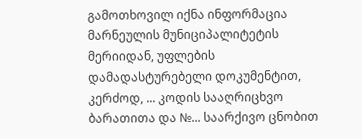გამოთხოვილ იქნა ინფორმაცია მარნეულის მუნიციპალიტეტის მერიიდან, უფლების დამადასტურებელი დოკუმენტით, კერძოდ, ... კოდის სააღრიცხვო ბარათითა და №... საარქივო ცნობით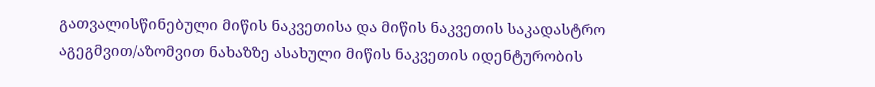გათვალისწინებული მიწის ნაკვეთისა და მიწის ნაკვეთის საკადასტრო აგეგმვით/აზომვით ნახაზზე ასახული მიწის ნაკვეთის იდენტურობის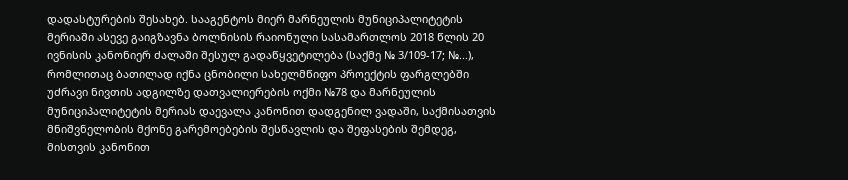დადასტურების შესახებ. სააგენტოს მიერ მარნეულის მუნიციპალიტეტის მერიაში ასევე გაიგზავნა ბოლნისის რაიონული სასამართლოს 2018 წლის 20 ივნისის კანონიერ ძალაში შესულ გადაწყვეტილება (საქმე № 3/109-17; №...), რომლითაც ბათილად იქნა ცნობილი სახელმწიფო პროექტის ფარგლებში უძრავი ნივთის ადგილზე დათვალიერების ოქმი №78 და მარნეულის მუნიციპალიტეტის მერიას დაევალა კანონით დადგენილ ვადაში, საქმისათვის მნიშვნელობის მქონე გარემოებების შესწავლის და შეფასების შემდეგ, მისთვის კანონით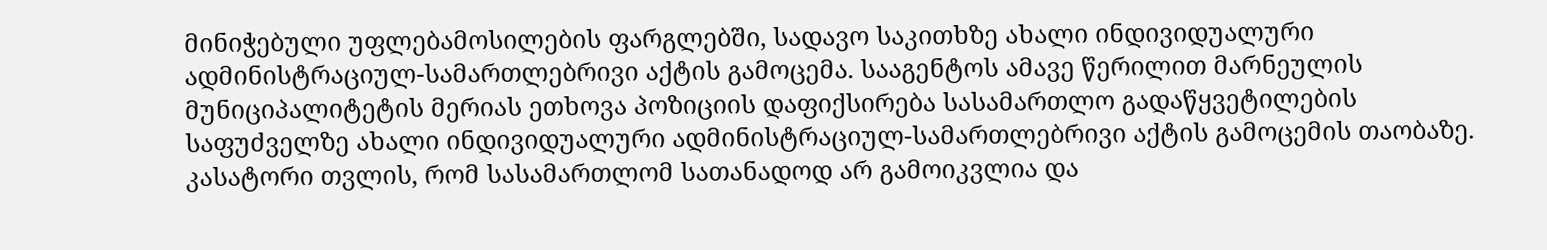მინიჭებული უფლებამოსილების ფარგლებში, სადავო საკითხზე ახალი ინდივიდუალური ადმინისტრაციულ-სამართლებრივი აქტის გამოცემა. სააგენტოს ამავე წერილით მარნეულის მუნიციპალიტეტის მერიას ეთხოვა პოზიციის დაფიქსირება სასამართლო გადაწყვეტილების საფუძველზე ახალი ინდივიდუალური ადმინისტრაციულ-სამართლებრივი აქტის გამოცემის თაობაზე.
კასატორი თვლის, რომ სასამართლომ სათანადოდ არ გამოიკვლია და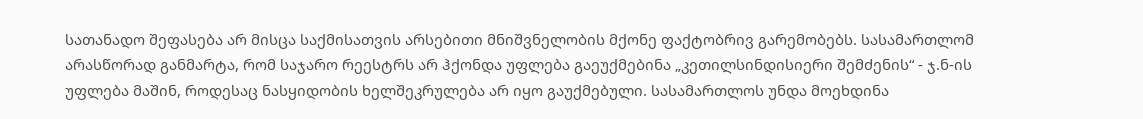სათანადო შეფასება არ მისცა საქმისათვის არსებითი მნიშვნელობის მქონე ფაქტობრივ გარემობებს. სასამართლომ არასწორად განმარტა, რომ საჯარო რეესტრს არ ჰქონდა უფლება გაეუქმებინა „კეთილსინდისიერი შემძენის“ - ჯ.ნ-ის უფლება მაშინ, როდესაც ნასყიდობის ხელშეკრულება არ იყო გაუქმებული. სასამართლოს უნდა მოეხდინა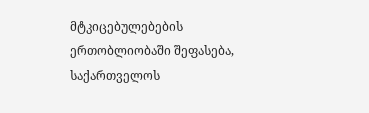მტკიცებულებების ერთობლიობაში შეფასება, საქართველოს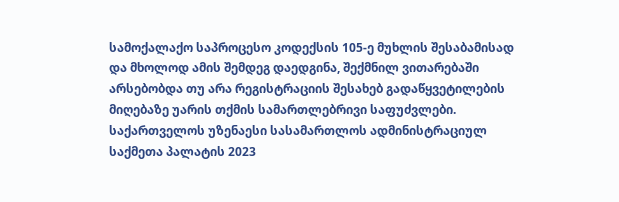სამოქალაქო საპროცესო კოდექსის 105-ე მუხლის შესაბამისად და მხოლოდ ამის შემდეგ დაედგინა, შექმნილ ვითარებაში არსებობდა თუ არა რეგისტრაციის შესახებ გადაწყვეტილების მიღებაზე უარის თქმის სამართლებრივი საფუძვლები.
საქართველოს უზენაესი სასამართლოს ადმინისტრაციულ საქმეთა პალატის 2023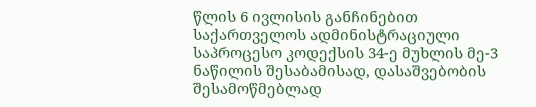წლის 6 ივლისის განჩინებით საქართველოს ადმინისტრაციული საპროცესო კოდექსის 34-ე მუხლის მე-3 ნაწილის შესაბამისად, დასაშვებობის შესამოწმებლად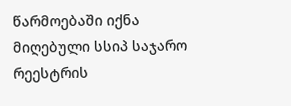წარმოებაში იქნა მიღებული სსიპ საჯარო რეესტრის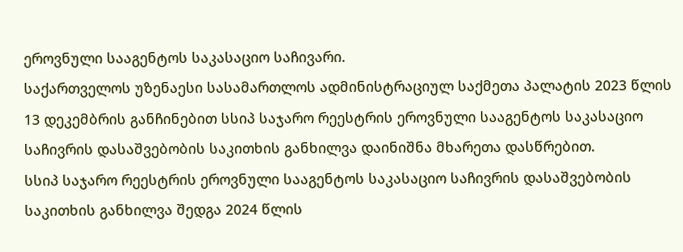ეროვნული სააგენტოს საკასაციო საჩივარი.
საქართველოს უზენაესი სასამართლოს ადმინისტრაციულ საქმეთა პალატის 2023 წლის 13 დეკემბრის განჩინებით სსიპ საჯარო რეესტრის ეროვნული სააგენტოს საკასაციო საჩივრის დასაშვებობის საკითხის განხილვა დაინიშნა მხარეთა დასწრებით.
სსიპ საჯარო რეესტრის ეროვნული სააგენტოს საკასაციო საჩივრის დასაშვებობის საკითხის განხილვა შედგა 2024 წლის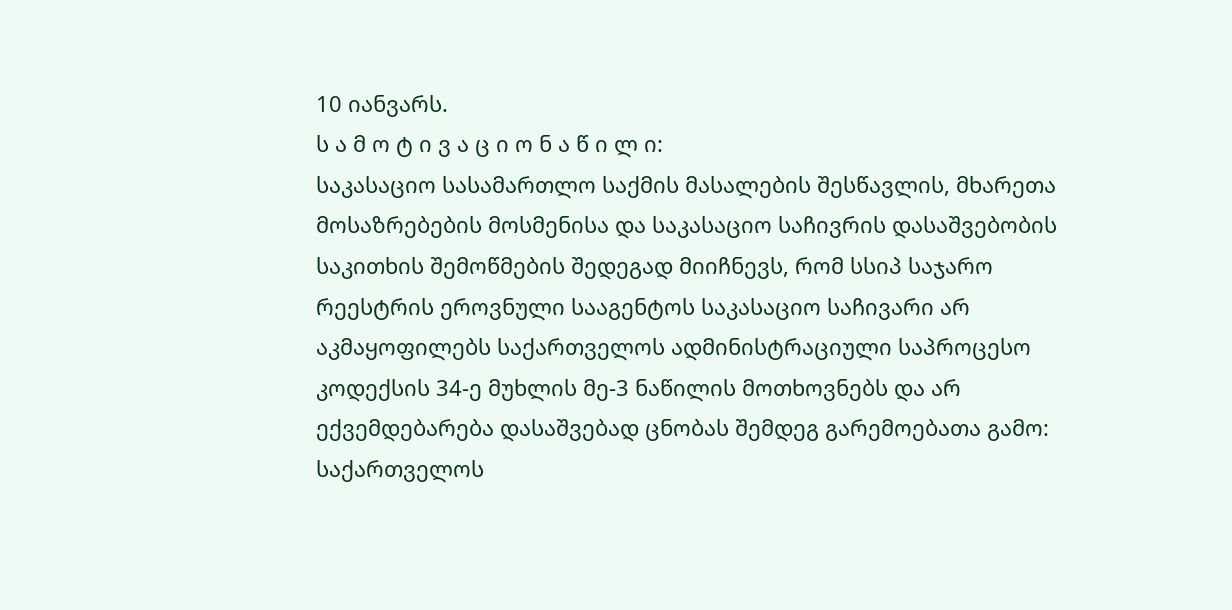10 იანვარს.
ს ა მ ო ტ ი ვ ა ც ი ო ნ ა წ ი ლ ი:
საკასაციო სასამართლო საქმის მასალების შესწავლის, მხარეთა მოსაზრებების მოსმენისა და საკასაციო საჩივრის დასაშვებობის საკითხის შემოწმების შედეგად მიიჩნევს, რომ სსიპ საჯარო რეესტრის ეროვნული სააგენტოს საკასაციო საჩივარი არ აკმაყოფილებს საქართველოს ადმინისტრაციული საპროცესო კოდექსის 34-ე მუხლის მე-3 ნაწილის მოთხოვნებს და არ ექვემდებარება დასაშვებად ცნობას შემდეგ გარემოებათა გამო:
საქართველოს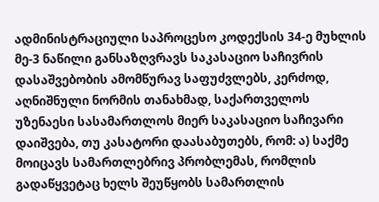ადმინისტრაციული საპროცესო კოდექსის 34-ე მუხლის მე-3 ნაწილი განსაზღვრავს საკასაციო საჩივრის დასაშვებობის ამომწურავ საფუძვლებს, კერძოდ, აღნიშნული ნორმის თანახმად, საქართველოს უზენაესი სასამართლოს მიერ საკასაციო საჩივარი დაიშვება, თუ კასატორი დაასაბუთებს, რომ: ა) საქმე მოიცავს სამართლებრივ პრობლემას, რომლის გადაწყვეტაც ხელს შეუწყობს სამართლის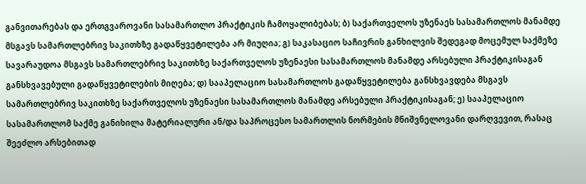განვითარებას და ერთგვაროვანი სასამართლო პრაქტიკის ჩამოყალიბებას; ბ) საქართველოს უზენაეს სასამართლოს მანამდე მსგავს სამართლებრივ საკითხზე გადაწყვეტილება არ მიუღია; გ) საკასაციო საჩივრის განხილვის შედეგად მოცემულ საქმეზე სავარაუდოა მსგავს სამართლებრივ საკითხზე საქართველოს უზენაესი სასამართლოს მანამდე არსებული პრაქტიკისაგან განსხვავებული გადაწყვეტილების მიღება; დ) სააპელაციო სასამართლოს გადაწყვეტილება განსხვავდება მსგავს სამართლებრივ საკითხზე საქართველოს უზენაესი სასამართლოს მანამდე არსებული პრაქტიკისაგან; ე) სააპელაციო სასამართლომ საქმე განიხილა მატერიალური ან/და საპროცესო სამართლის ნორმების მნიშვნელოვანი დარღვევით, რასაც შეეძლო არსებითად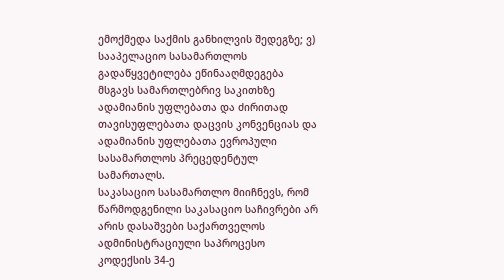ემოქმედა საქმის განხილვის შედეგზე; ვ) სააპელაციო სასამართლოს გადაწყვეტილება ეწინააღმდეგება მსგავს სამართლებრივ საკითხზე ადამიანის უფლებათა და ძირითად თავისუფლებათა დაცვის კონვენციას და ადამიანის უფლებათა ევროპული სასამართლოს პრეცედენტულ სამართალს.
საკასაციო სასამართლო მიიჩნევს, რომ წარმოდგენილი საკასაციო საჩივრები არ არის დასაშვები საქართველოს ადმინისტრაციული საპროცესო კოდექსის 34-ე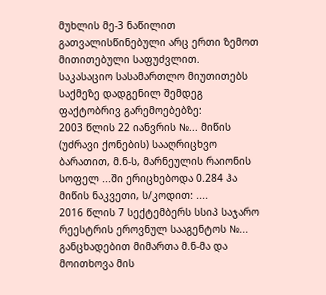მუხლის მე-3 ნაწილით გათვალისწინებული არც ერთი ზემოთ მითითებული საფუძვლით.
საკასაციო სასამართლო მიუთითებს საქმეზე დადგენილ შემდეგ ფაქტობრივ გარემოებებზე:
2003 წლის 22 იანვრის №... მიწის (უძრავი ქონების) სააღრიცხვო ბარათით, მ.ნ-ს, მარნეულის რაიონის სოფელ ...ში ერიცხებოდა 0.284 ჰა მიწის ნაკვეთი, ს/კოდით: ....
2016 წლის 7 სექტემბერს სსიპ საჯარო რეესტრის ეროვნულ სააგენტოს №... განცხადებით მიმართა მ.ნ-მა და მოითხოვა მის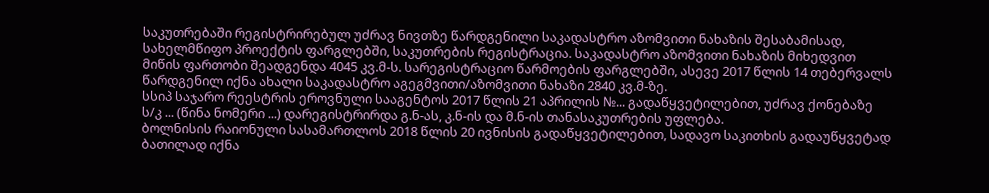საკუთრებაში რეგისტრირებულ უძრავ ნივთზე წარდგენილი საკადასტრო აზომვითი ნახაზის შესაბამისად, სახელმწიფო პროექტის ფარგლებში, საკუთრების რეგისტრაცია. საკადასტრო აზომვითი ნახაზის მიხედვით მიწის ფართობი შეადგენდა 4045 კვ.მ-ს. სარეგისტრაციო წარმოების ფარგლებში, ასევე 2017 წლის 14 თებერვალს წარდგენილ იქნა ახალი საკადასტრო აგეგმვითი/აზომვითი ნახაზი 2840 კვ.მ-ზე.
სსიპ საჯარო რეესტრის ეროვნული სააგენტოს 2017 წლის 21 აპრილის №... გადაწყვეტილებით, უძრავ ქონებაზე ს/კ ... (წინა ნომერი ...) დარეგისტრირდა გ.ნ-ას, კ.ნ-ის და მ.ნ-ის თანასაკუთრების უფლება.
ბოლნისის რაიონული სასამართლოს 2018 წლის 20 ივნისის გადაწყვეტილებით, სადავო საკითხის გადაუწყვეტად ბათილად იქნა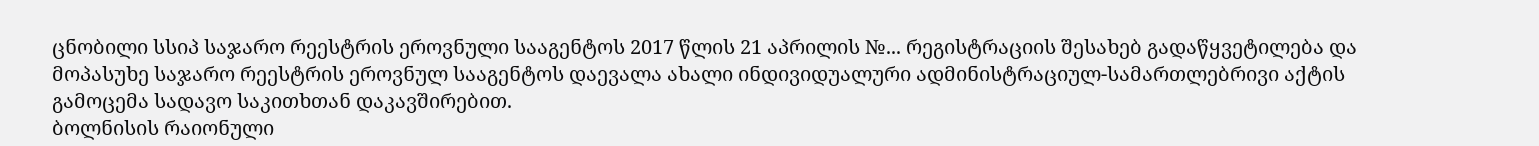ცნობილი სსიპ საჯარო რეესტრის ეროვნული სააგენტოს 2017 წლის 21 აპრილის №... რეგისტრაციის შესახებ გადაწყვეტილება და მოპასუხე საჯარო რეესტრის ეროვნულ სააგენტოს დაევალა ახალი ინდივიდუალური ადმინისტრაციულ-სამართლებრივი აქტის გამოცემა სადავო საკითხთან დაკავშირებით.
ბოლნისის რაიონული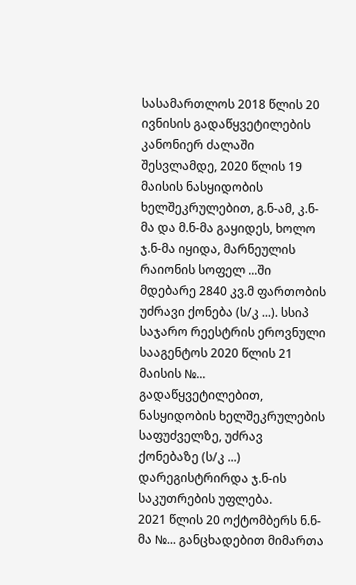სასამართლოს 2018 წლის 20 ივნისის გადაწყვეტილების კანონიერ ძალაში შესვლამდე, 2020 წლის 19 მაისის ნასყიდობის ხელშეკრულებით, გ.ნ-ამ, კ.ნ-მა და მ.ნ-მა გაყიდეს, ხოლო ჯ.ნ-მა იყიდა, მარნეულის რაიონის სოფელ ...ში მდებარე 2840 კვ.მ ფართობის უძრავი ქონება (ს/კ ...). სსიპ საჯარო რეესტრის ეროვნული სააგენტოს 2020 წლის 21 მაისის №... გადაწყვეტილებით, ნასყიდობის ხელშეკრულების საფუძველზე, უძრავ ქონებაზე (ს/კ ...) დარეგისტრირდა ჯ.ნ-ის საკუთრების უფლება.
2021 წლის 20 ოქტომბერს ნ.ნ-მა №... განცხადებით მიმართა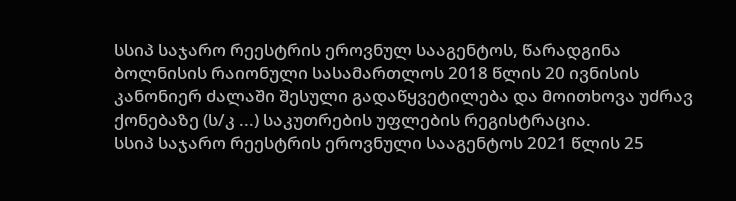სსიპ საჯარო რეესტრის ეროვნულ სააგენტოს, წარადგინა ბოლნისის რაიონული სასამართლოს 2018 წლის 20 ივნისის კანონიერ ძალაში შესული გადაწყვეტილება და მოითხოვა უძრავ ქონებაზე (ს/კ ...) საკუთრების უფლების რეგისტრაცია.
სსიპ საჯარო რეესტრის ეროვნული სააგენტოს 2021 წლის 25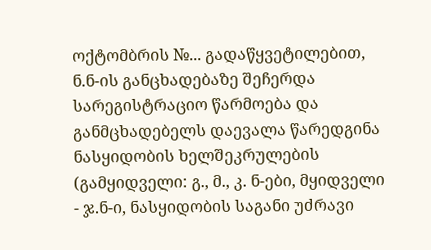ოქტომბრის №... გადაწყვეტილებით, ნ.ნ-ის განცხადებაზე შეჩერდა სარეგისტრაციო წარმოება და განმცხადებელს დაევალა წარედგინა ნასყიდობის ხელშეკრულების (გამყიდველი: გ., მ., კ. ნ-ები, მყიდველი - ჯ.ნ-ი, ნასყიდობის საგანი უძრავი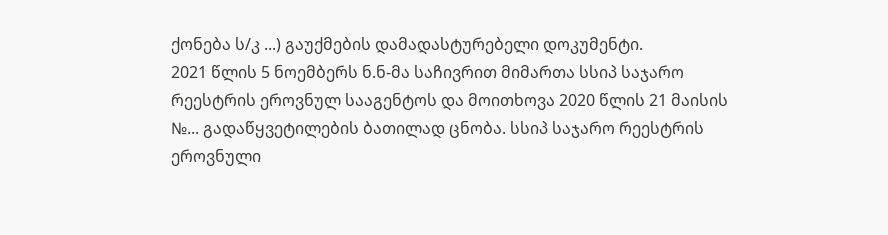ქონება ს/კ ...) გაუქმების დამადასტურებელი დოკუმენტი.
2021 წლის 5 ნოემბერს ნ.ნ-მა საჩივრით მიმართა სსიპ საჯარო რეესტრის ეროვნულ სააგენტოს და მოითხოვა 2020 წლის 21 მაისის №... გადაწყვეტილების ბათილად ცნობა. სსიპ საჯარო რეესტრის ეროვნული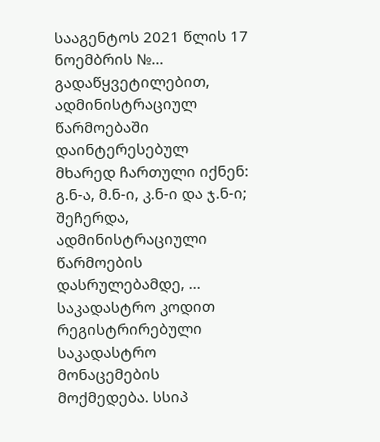სააგენტოს 2021 წლის 17 ნოემბრის №... გადაწყვეტილებით, ადმინისტრაციულ წარმოებაში დაინტერესებულ მხარედ ჩართული იქნენ: გ.ნ-ა, მ.ნ-ი, კ.ნ-ი და ჯ.ნ-ი; შეჩერდა, ადმინისტრაციული წარმოების დასრულებამდე, ... საკადასტრო კოდით რეგისტრირებული საკადასტრო მონაცემების მოქმედება. სსიპ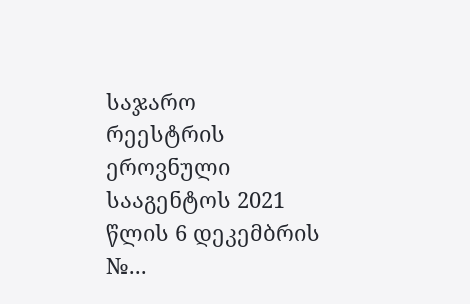საჯარო რეესტრის ეროვნული სააგენტოს 2021 წლის 6 დეკემბრის №...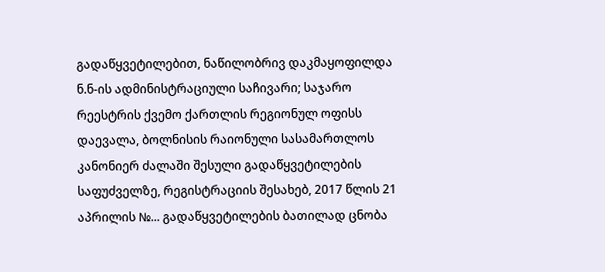გადაწყვეტილებით, ნაწილობრივ დაკმაყოფილდა ნ.ნ-ის ადმინისტრაციული საჩივარი; საჯარო რეესტრის ქვემო ქართლის რეგიონულ ოფისს დაევალა, ბოლნისის რაიონული სასამართლოს კანონიერ ძალაში შესული გადაწყვეტილების საფუძველზე, რეგისტრაციის შესახებ, 2017 წლის 21 აპრილის №... გადაწყვეტილების ბათილად ცნობა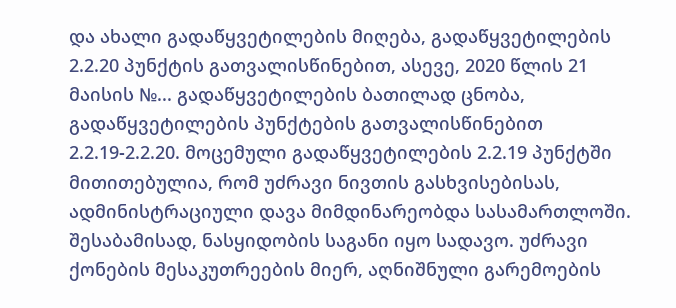და ახალი გადაწყვეტილების მიღება, გადაწყვეტილების 2.2.20 პუნქტის გათვალისწინებით, ასევე, 2020 წლის 21 მაისის №... გადაწყვეტილების ბათილად ცნობა, გადაწყვეტილების პუნქტების გათვალისწინებით 2.2.19-2.2.20. მოცემული გადაწყვეტილების 2.2.19 პუნქტში მითითებულია, რომ უძრავი ნივთის გასხვისებისას, ადმინისტრაციული დავა მიმდინარეობდა სასამართლოში. შესაბამისად, ნასყიდობის საგანი იყო სადავო. უძრავი ქონების მესაკუთრეების მიერ, აღნიშნული გარემოების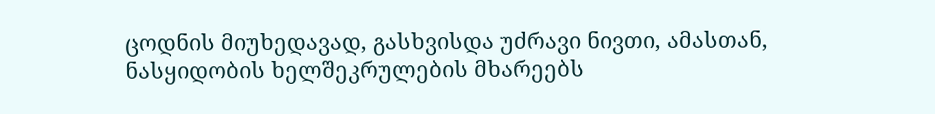ცოდნის მიუხედავად, გასხვისდა უძრავი ნივთი, ამასთან, ნასყიდობის ხელშეკრულების მხარეებს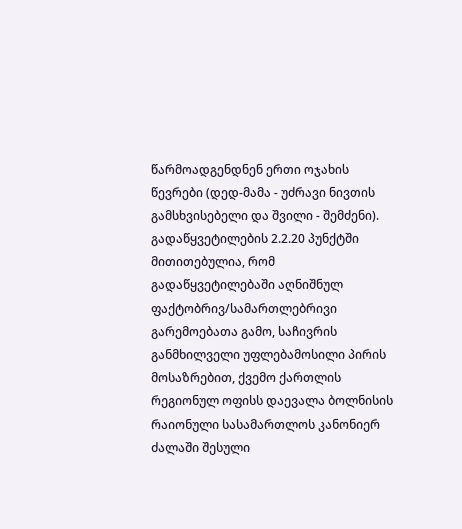წარმოადგენდნენ ერთი ოჯახის წევრები (დედ-მამა - უძრავი ნივთის გამსხვისებელი და შვილი - შემძენი). გადაწყვეტილების 2.2.20 პუნქტში მითითებულია, რომ გადაწყვეტილებაში აღნიშნულ ფაქტობრივ/სამართლებრივი გარემოებათა გამო, საჩივრის განმხილველი უფლებამოსილი პირის მოსაზრებით, ქვემო ქართლის რეგიონულ ოფისს დაევალა ბოლნისის რაიონული სასამართლოს კანონიერ ძალაში შესული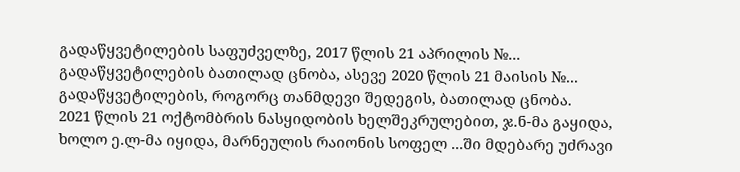გადაწყვეტილების საფუძველზე, 2017 წლის 21 აპრილის №... გადაწყვეტილების ბათილად ცნობა, ასევე 2020 წლის 21 მაისის №... გადაწყვეტილების, როგორც თანმდევი შედეგის, ბათილად ცნობა.
2021 წლის 21 ოქტომბრის ნასყიდობის ხელშეკრულებით, ჯ.ნ-მა გაყიდა, ხოლო ე.ლ-მა იყიდა, მარნეულის რაიონის სოფელ ...ში მდებარე უძრავი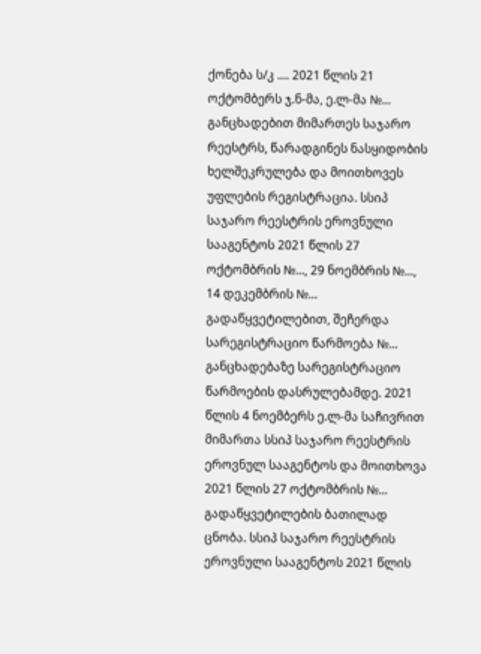ქონება ს/კ .... 2021 წლის 21 ოქტომბერს ჯ.ნ-მა, ე.ლ-მა №... განცხადებით მიმართეს საჯარო რეესტრს, წარადგინეს ნასყიდობის ხელშეკრულება და მოითხოვეს უფლების რეგისტრაცია. სსიპ საჯარო რეესტრის ეროვნული სააგენტოს 2021 წლის 27 ოქტომბრის №..., 29 ნოემბრის №..., 14 დეკემბრის №... გადაწყვეტილებით, შეჩერდა სარეგისტრაციო წარმოება №... განცხადებაზე სარეგისტრაციო წარმოების დასრულებამდე. 2021 წლის 4 ნოემბერს ე.ლ-მა საჩივრით მიმართა სსიპ საჯარო რეესტრის ეროვნულ სააგენტოს და მოითხოვა 2021 წლის 27 ოქტომბრის №... გადაწყვეტილების ბათილად ცნობა. სსიპ საჯარო რეესტრის ეროვნული სააგენტოს 2021 წლის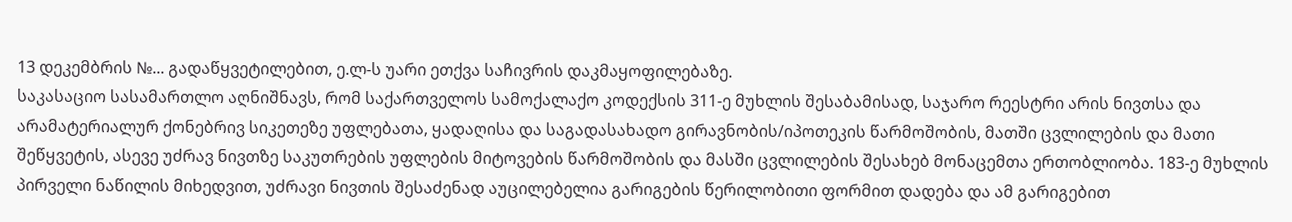13 დეკემბრის №... გადაწყვეტილებით, ე.ლ-ს უარი ეთქვა საჩივრის დაკმაყოფილებაზე.
საკასაციო სასამართლო აღნიშნავს, რომ საქართველოს სამოქალაქო კოდექსის 311-ე მუხლის შესაბამისად, საჯარო რეესტრი არის ნივთსა და არამატერიალურ ქონებრივ სიკეთეზე უფლებათა, ყადაღისა და საგადასახადო გირავნობის/იპოთეკის წარმოშობის, მათში ცვლილების და მათი შეწყვეტის, ასევე უძრავ ნივთზე საკუთრების უფლების მიტოვების წარმოშობის და მასში ცვლილების შესახებ მონაცემთა ერთობლიობა. 183-ე მუხლის პირველი ნაწილის მიხედვით, უძრავი ნივთის შესაძენად აუცილებელია გარიგების წერილობითი ფორმით დადება და ამ გარიგებით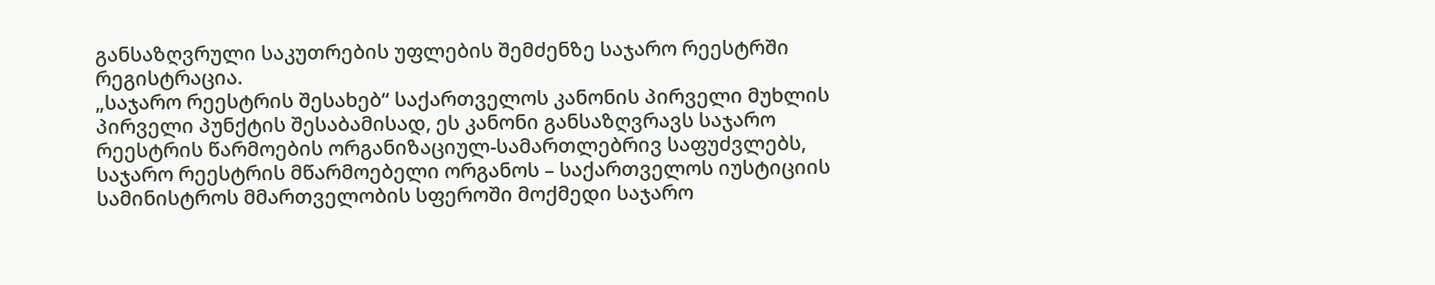განსაზღვრული საკუთრების უფლების შემძენზე საჯარო რეესტრში რეგისტრაცია.
„საჯარო რეესტრის შესახებ“ საქართველოს კანონის პირველი მუხლის პირველი პუნქტის შესაბამისად, ეს კანონი განსაზღვრავს საჯარო რეესტრის წარმოების ორგანიზაციულ-სამართლებრივ საფუძვლებს, საჯარო რეესტრის მწარმოებელი ორგანოს – საქართველოს იუსტიციის სამინისტროს მმართველობის სფეროში მოქმედი საჯარო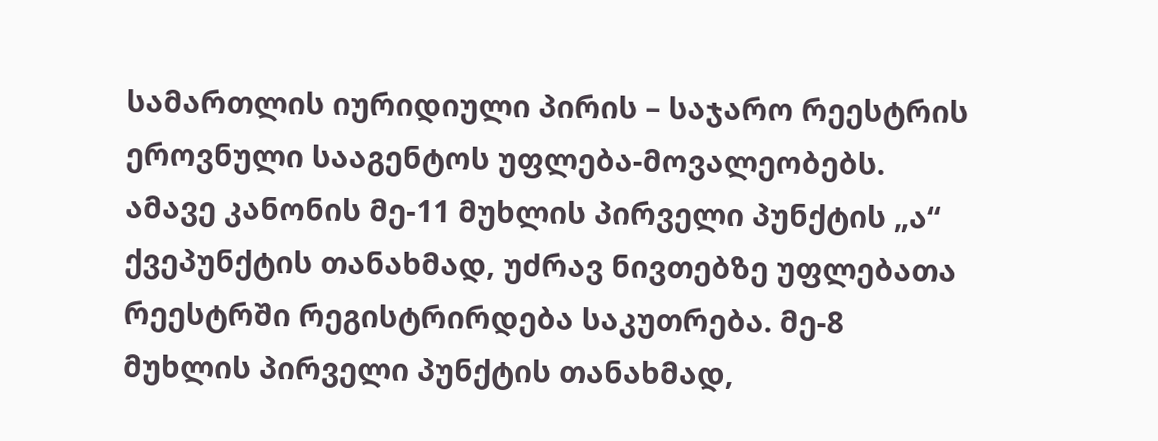სამართლის იურიდიული პირის – საჯარო რეესტრის ეროვნული სააგენტოს უფლება-მოვალეობებს. ამავე კანონის მე-11 მუხლის პირველი პუნქტის „ა“ ქვეპუნქტის თანახმად, უძრავ ნივთებზე უფლებათა რეესტრში რეგისტრირდება საკუთრება. მე-8 მუხლის პირველი პუნქტის თანახმად,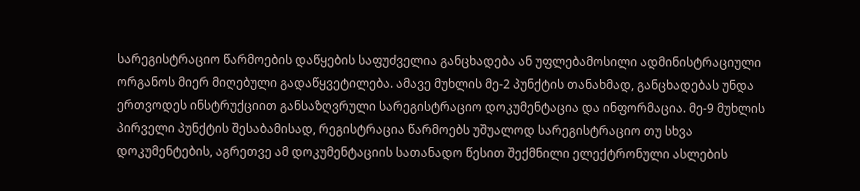სარეგისტრაციო წარმოების დაწყების საფუძველია განცხადება ან უფლებამოსილი ადმინისტრაციული ორგანოს მიერ მიღებული გადაწყვეტილება. ამავე მუხლის მე-2 პუნქტის თანახმად, განცხადებას უნდა ერთვოდეს ინსტრუქციით განსაზღვრული სარეგისტრაციო დოკუმენტაცია და ინფორმაცია. მე-9 მუხლის პირველი პუნქტის შესაბამისად, რეგისტრაცია წარმოებს უშუალოდ სარეგისტრაციო თუ სხვა დოკუმენტების, აგრეთვე ამ დოკუმენტაციის სათანადო წესით შექმნილი ელექტრონული ასლების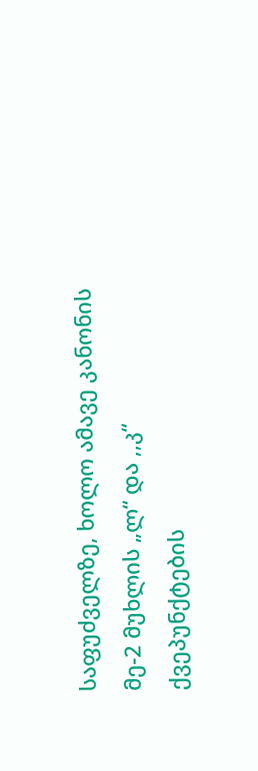საფუძველზე, ხოლო ამავე კანონის მე-2 მუხლის „ლ“ და ,,კ“ ქვეპუნქტების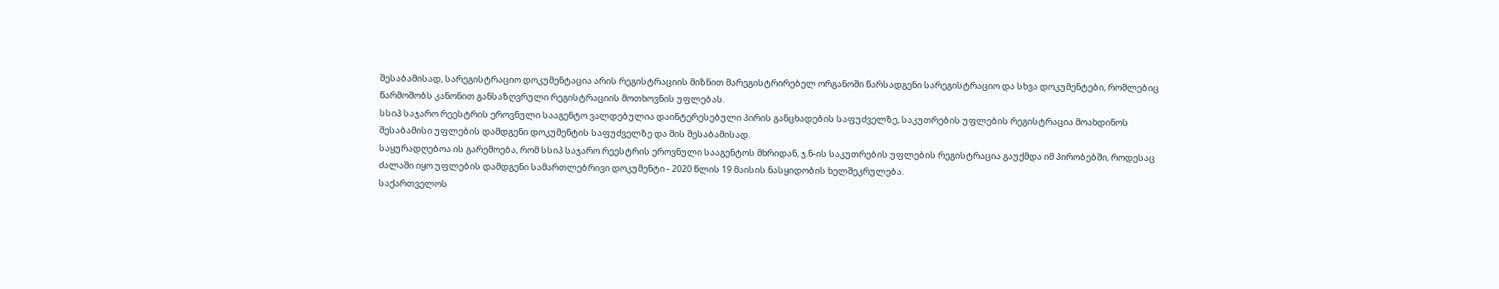შესაბამისად, სარეგისტრაციო დოკუმენტაცია არის რეგისტრაციის მიზნით მარეგისტრირებელ ორგანოში წარსადგენი სარეგისტრაციო და სხვა დოკუმენტები, რომლებიც წარმოშობს კანონით განსაზღვრული რეგისტრაციის მოთხოვნის უფლებას.
სსიპ საჯარო რეესტრის ეროვნული სააგენტო ვალდებულია დაინტერესებული პირის განცხადების საფუძველზე, საკუთრების უფლების რეგისტრაცია მოახდინოს შესაბამისი უფლების დამდგენი დოკუმენტის საფუძველზე და მის შესაბამისად.
საყურადღებოა ის გარემოება, რომ სსიპ საჯარო რეესტრის ეროვნული სააგენტოს მხრიდან, ჯ.ნ-ის საკუთრების უფლების რეგისტრაცია გაუქმდა იმ პირობებში, როდესაც ძალაში იყო უფლების დამდგენი სამართლებრივი დოკუმენტი - 2020 წლის 19 მაისის ნასყიდობის ხელშეკრულება.
საქართველოს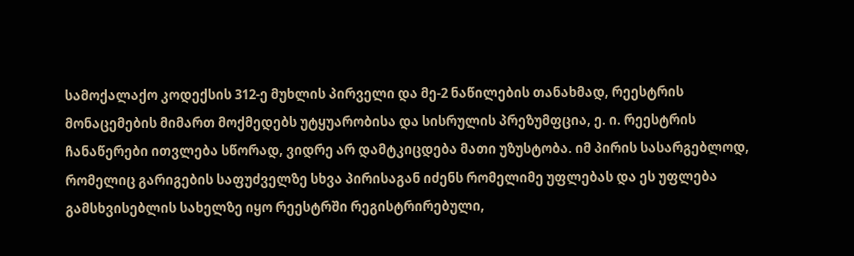სამოქალაქო კოდექსის 312-ე მუხლის პირველი და მე-2 ნაწილების თანახმად, რეესტრის მონაცემების მიმართ მოქმედებს უტყუარობისა და სისრულის პრეზუმფცია, ე. ი. რეესტრის ჩანაწერები ითვლება სწორად, ვიდრე არ დამტკიცდება მათი უზუსტობა. იმ პირის სასარგებლოდ, რომელიც გარიგების საფუძველზე სხვა პირისაგან იძენს რომელიმე უფლებას და ეს უფლება გამსხვისებლის სახელზე იყო რეესტრში რეგისტრირებული,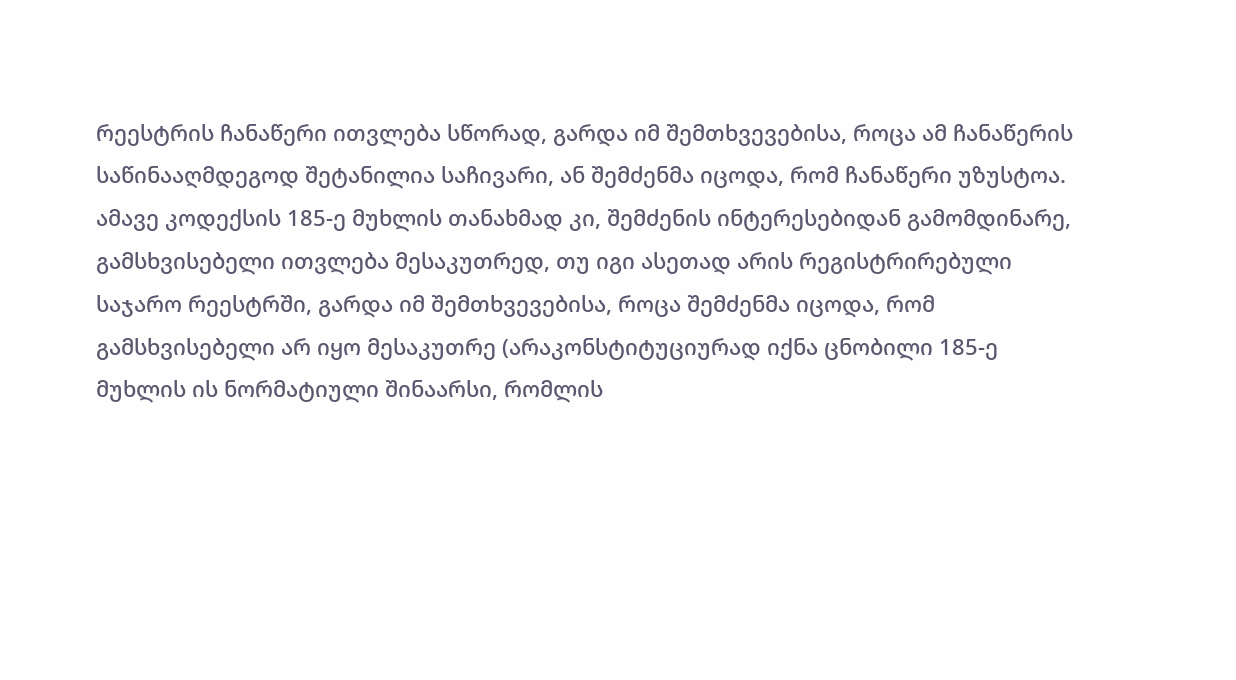რეესტრის ჩანაწერი ითვლება სწორად, გარდა იმ შემთხვევებისა, როცა ამ ჩანაწერის საწინააღმდეგოდ შეტანილია საჩივარი, ან შემძენმა იცოდა, რომ ჩანაწერი უზუსტოა. ამავე კოდექსის 185-ე მუხლის თანახმად კი, შემძენის ინტერესებიდან გამომდინარე, გამსხვისებელი ითვლება მესაკუთრედ, თუ იგი ასეთად არის რეგისტრირებული საჯარო რეესტრში, გარდა იმ შემთხვევებისა, როცა შემძენმა იცოდა, რომ გამსხვისებელი არ იყო მესაკუთრე (არაკონსტიტუციურად იქნა ცნობილი 185-ე მუხლის ის ნორმატიული შინაარსი, რომლის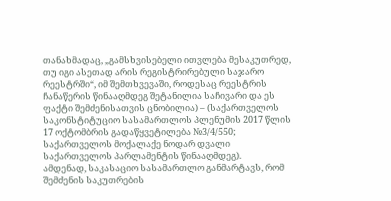თანახმადაც, „გამსხვისებელი ითვლება მესაკუთრედ, თუ იგი ასეთად არის რეგისტრირებული საჯარო რეესტრში“, იმ შემთხვევაში, როდესაც რეესტრის ჩანაწერის წინააღმდეგ შეტანილია საჩივარი და ეს ფაქტი შემძენისათვის ცნობილია) – (საქართველოს საკონსტიტუციო სასამართლოს პლენუმის 2017 წლის 17 ოქტომბრის გადაწყვეტილება №3/4/550; საქართველოს მოქალაქე ნოდარ დვალი საქართველოს პარლამენტის წინააღმდეგ).
ამდენად, საკასაციო სასამართლო განმარტავს, რომ შემძენის საკუთრების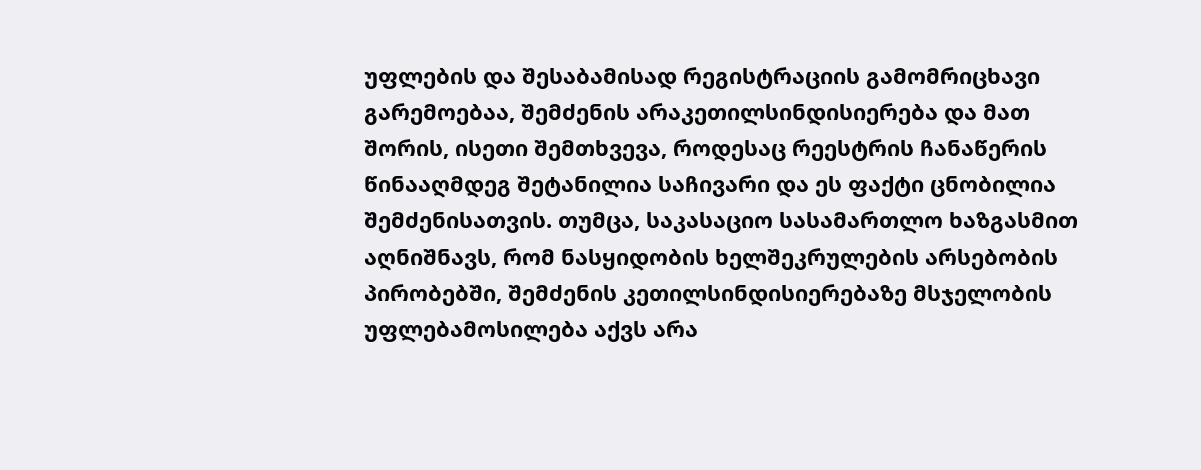უფლების და შესაბამისად რეგისტრაციის გამომრიცხავი გარემოებაა, შემძენის არაკეთილსინდისიერება და მათ შორის, ისეთი შემთხვევა, როდესაც რეესტრის ჩანაწერის წინააღმდეგ შეტანილია საჩივარი და ეს ფაქტი ცნობილია შემძენისათვის. თუმცა, საკასაციო სასამართლო ხაზგასმით აღნიშნავს, რომ ნასყიდობის ხელშეკრულების არსებობის პირობებში, შემძენის კეთილსინდისიერებაზე მსჯელობის უფლებამოსილება აქვს არა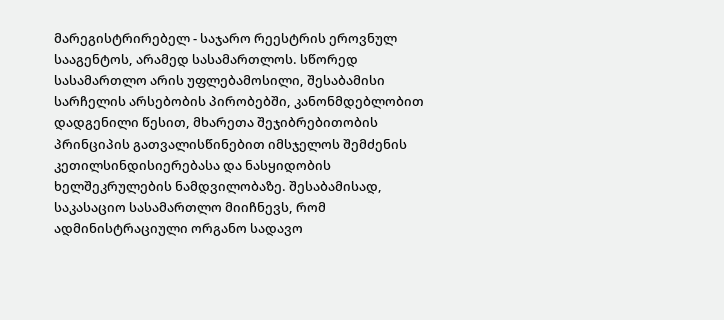მარეგისტრირებელ - საჯარო რეესტრის ეროვნულ სააგენტოს, არამედ სასამართლოს. სწორედ სასამართლო არის უფლებამოსილი, შესაბამისი სარჩელის არსებობის პირობებში, კანონმდებლობით დადგენილი წესით, მხარეთა შეჯიბრებითობის პრინციპის გათვალისწინებით იმსჯელოს შემძენის კეთილსინდისიერებასა და ნასყიდობის ხელშეკრულების ნამდვილობაზე. შესაბამისად, საკასაციო სასამართლო მიიჩნევს, რომ ადმინისტრაციული ორგანო სადავო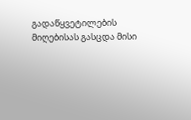გადაწყვეტილების მიღებისას გასცდა მისი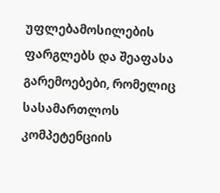უფლებამოსილების ფარგლებს და შეაფასა გარემოებები, რომელიც სასამართლოს კომპეტენციის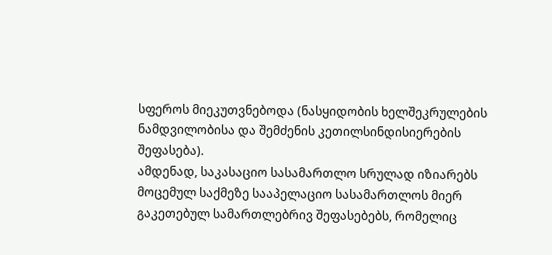სფეროს მიეკუთვნებოდა (ნასყიდობის ხელშეკრულების ნამდვილობისა და შემძენის კეთილსინდისიერების შეფასება).
ამდენად, საკასაციო სასამართლო სრულად იზიარებს მოცემულ საქმეზე სააპელაციო სასამართლოს მიერ გაკეთებულ სამართლებრივ შეფასებებს, რომელიც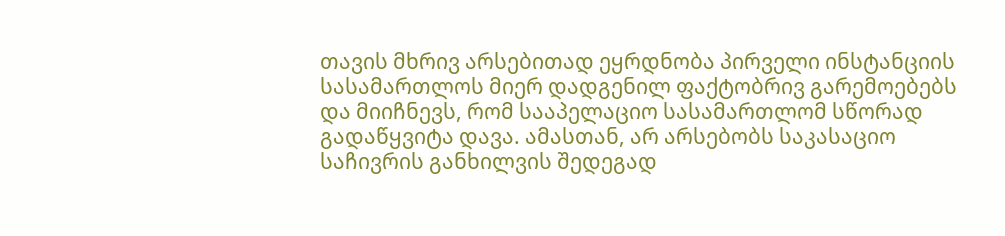თავის მხრივ არსებითად ეყრდნობა პირველი ინსტანციის სასამართლოს მიერ დადგენილ ფაქტობრივ გარემოებებს და მიიჩნევს, რომ სააპელაციო სასამართლომ სწორად გადაწყვიტა დავა. ამასთან, არ არსებობს საკასაციო საჩივრის განხილვის შედეგად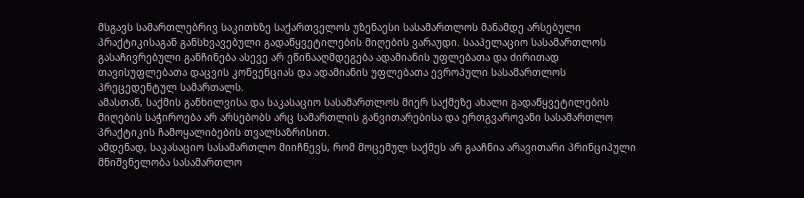მსგავს სამართლებრივ საკითხზე საქართველოს უზენაესი სასამართლოს მანამდე არსებული პრაქტიკისაგან განსხვავებული გადაწყვეტილების მიღების ვარაუდი. სააპელაციო სასამართლოს გასაჩივრებული განჩინება ასევე არ ეწინააღმდეგება ადამიანის უფლებათა და ძირითად თავისუფლებათა დაცვის კონვენციას და ადამიანის უფლებათა ევროპული სასამართლოს პრეცედენტულ სამართალს.
ამასთან, საქმის განხილვისა და საკასაციო სასამართლოს მიერ საქმეზე ახალი გადაწყვეტილების მიღების საჭიროება არ არსებობს არც სამართლის განვითარებისა და ერთგვაროვანი სასამართლო პრაქტიკის ჩამოყალიბების თვალსაზრისით.
ამდენად, საკასაციო სასამართლო მიიჩნევს, რომ მოცემულ საქმეს არ გააჩნია არავითარი პრინციპული მნიშვნელობა სასამართლო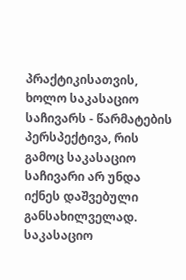პრაქტიკისათვის, ხოლო საკასაციო საჩივარს - წარმატების პერსპექტივა, რის გამოც საკასაციო საჩივარი არ უნდა იქნეს დაშვებული განსახილველად.
საკასაციო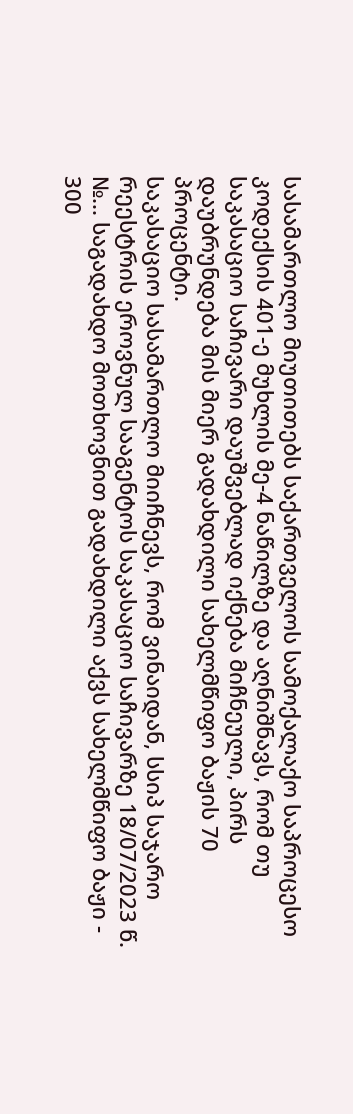სასამართლო მიუთითებს საქართველოს სამოქალაქო საპროცესო კოდექსის 401-ე მუხლის მე-4 ნაწილზე და აღნიშნავს, რომ თუ საკასაციო საჩივარი დაუშვებლად იქნება მიჩნეული, პირს დაუბრუნდება მის მიერ გადახდილი სახელმწიფო ბაჟის 70 პროცენტი.
საკასაციო სასამართლო მიიჩნევს, რომ ვინაიდან, სსიპ საჯარო რეესტრის ეროვნულ სააგენტოს საკასაციო საჩივარზე 18/07/2023 წ. №... საგადახდო მოთხოვნით გადახდილი აქვს სახელმწიფო ბაჟი - 300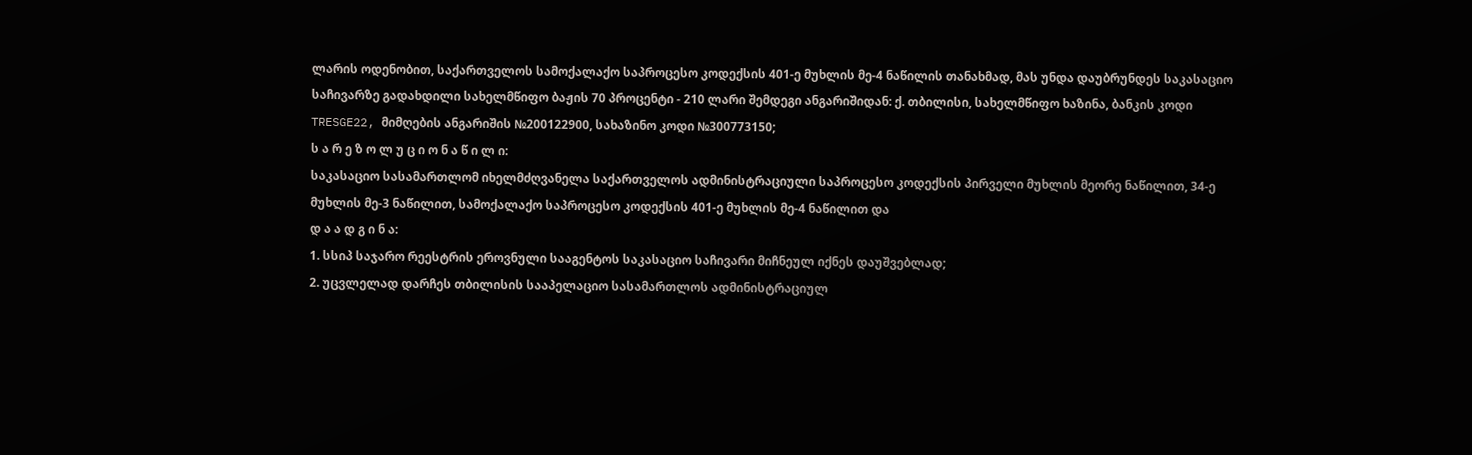ლარის ოდენობით, საქართველოს სამოქალაქო საპროცესო კოდექსის 401-ე მუხლის მე-4 ნაწილის თანახმად, მას უნდა დაუბრუნდეს საკასაციო საჩივარზე გადახდილი სახელმწიფო ბაჟის 70 პროცენტი - 210 ლარი შემდეგი ანგარიშიდან: ქ. თბილისი, სახელმწიფო ხაზინა, ბანკის კოდი TRESGE22, მიმღების ანგარიშის №200122900, სახაზინო კოდი №300773150;
ს ა რ ე ზ ო ლ უ ც ი ო ნ ა წ ი ლ ი:
საკასაციო სასამართლომ იხელმძღვანელა საქართველოს ადმინისტრაციული საპროცესო კოდექსის პირველი მუხლის მეორე ნაწილით, 34-ე მუხლის მე-3 ნაწილით, სამოქალაქო საპროცესო კოდექსის 401-ე მუხლის მე-4 ნაწილით და
დ ა ა დ გ ი ნ ა:
1. სსიპ საჯარო რეესტრის ეროვნული სააგენტოს საკასაციო საჩივარი მიჩნეულ იქნეს დაუშვებლად;
2. უცვლელად დარჩეს თბილისის სააპელაციო სასამართლოს ადმინისტრაციულ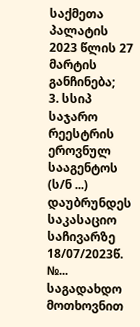საქმეთა პალატის 2023 წლის 27 მარტის განჩინება;
3. სსიპ საჯარო რეესტრის ეროვნულ სააგენტოს (ს/ნ ...) დაუბრუნდეს საკასაციო საჩივარზე 18/07/2023წ. №... საგადახდო მოთხოვნით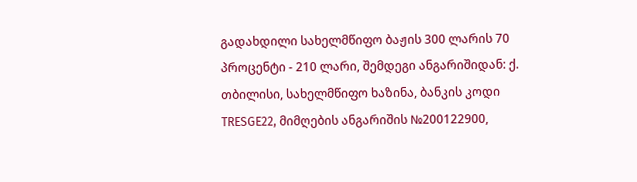გადახდილი სახელმწიფო ბაჟის 300 ლარის 70 პროცენტი - 210 ლარი, შემდეგი ანგარიშიდან: ქ. თბილისი, სახელმწიფო ხაზინა, ბანკის კოდი TRESGE22, მიმღების ანგარიშის №200122900,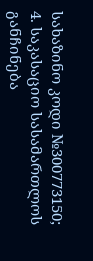სახაზინო კოდი №300773150;
4. საკასაციო სასამართლოს განჩინება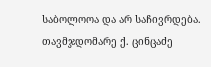საბოლოოა და არ საჩივრდება.
თავმჯდომარე ქ. ცინცაძე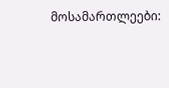მოსამართლეები: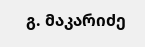გ. მაკარიძე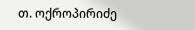თ. ოქროპირიძე